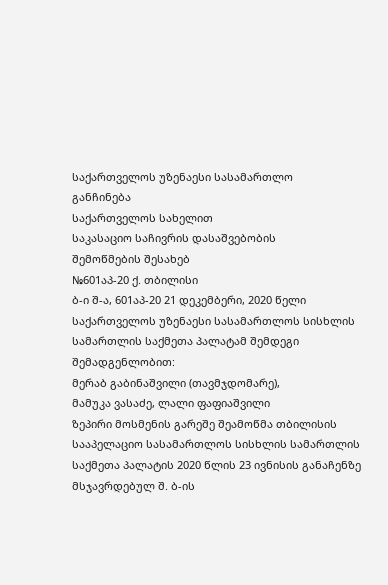საქართველოს უზენაესი სასამართლო
განჩინება
საქართველოს სახელით
საკასაციო საჩივრის დასაშვებობის
შემოწმების შესახებ
№601აპ-20 ქ. თბილისი
ბ-ი შ-ა, 601აპ-20 21 დეკემბერი, 2020 წელი
საქართველოს უზენაესი სასამართლოს სისხლის სამართლის საქმეთა პალატამ შემდეგი შემადგენლობით:
მერაბ გაბინაშვილი (თავმჯდომარე),
მამუკა ვასაძე, ლალი ფაფიაშვილი
ზეპირი მოსმენის გარეშე შეამოწმა თბილისის სააპელაციო სასამართლოს სისხლის სამართლის საქმეთა პალატის 2020 წლის 23 ივნისის განაჩენზე მსჯავრდებულ შ. ბ-ის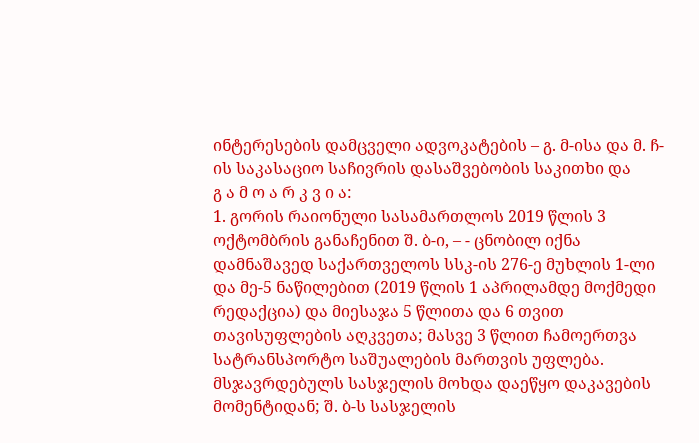ინტერესების დამცველი ადვოკატების – გ. მ-ისა და მ. ჩ-ის საკასაციო საჩივრის დასაშვებობის საკითხი და
გ ა მ ო ა რ კ ვ ი ა:
1. გორის რაიონული სასამართლოს 2019 წლის 3 ოქტომბრის განაჩენით შ. ბ-ი, – - ცნობილ იქნა დამნაშავედ საქართველოს სსკ-ის 276-ე მუხლის 1-ლი და მე-5 ნაწილებით (2019 წლის 1 აპრილამდე მოქმედი რედაქცია) და მიესაჯა 5 წლითა და 6 თვით თავისუფლების აღკვეთა; მასვე 3 წლით ჩამოერთვა სატრანსპორტო საშუალების მართვის უფლება. მსჯავრდებულს სასჯელის მოხდა დაეწყო დაკავების მომენტიდან; შ. ბ-ს სასჯელის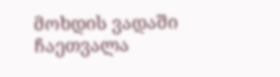მოხდის ვადაში ჩაეთვალა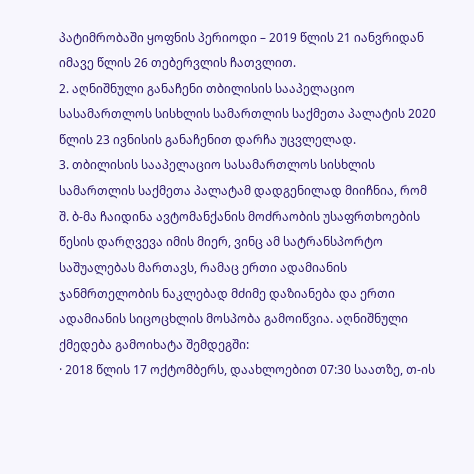პატიმრობაში ყოფნის პერიოდი – 2019 წლის 21 იანვრიდან იმავე წლის 26 თებერვლის ჩათვლით.
2. აღნიშნული განაჩენი თბილისის სააპელაციო სასამართლოს სისხლის სამართლის საქმეთა პალატის 2020 წლის 23 ივნისის განაჩენით დარჩა უცვლელად.
3. თბილისის სააპელაციო სასამართლოს სისხლის სამართლის საქმეთა პალატამ დადგენილად მიიჩნია, რომ შ. ბ-მა ჩაიდინა ავტომანქანის მოძრაობის უსაფრთხოების წესის დარღვევა იმის მიერ, ვინც ამ სატრანსპორტო საშუალებას მართავს, რამაც ერთი ადამიანის ჯანმრთელობის ნაკლებად მძიმე დაზიანება და ერთი ადამიანის სიცოცხლის მოსპობა გამოიწვია. აღნიშნული ქმედება გამოიხატა შემდეგში:
· 2018 წლის 17 ოქტომბერს, დაახლოებით 07:30 საათზე, თ-ის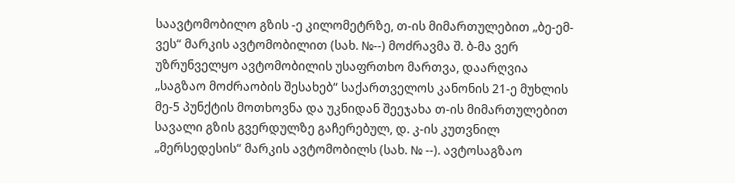საავტომობილო გზის -ე კილომეტრზე, თ-ის მიმართულებით „ბე-ემ-ვეს“ მარკის ავტომობილით (სახ. №--) მოძრავმა შ. ბ-მა ვერ უზრუნველყო ავტომობილის უსაფრთხო მართვა, დაარღვია „საგზაო მოძრაობის შესახებ“ საქართველოს კანონის 21-ე მუხლის მე-5 პუნქტის მოთხოვნა და უკნიდან შეეჯახა თ-ის მიმართულებით სავალი გზის გვერდულზე გაჩერებულ, დ. კ-ის კუთვნილ „მერსედესის“ მარკის ავტომობილს (სახ. № --). ავტოსაგზაო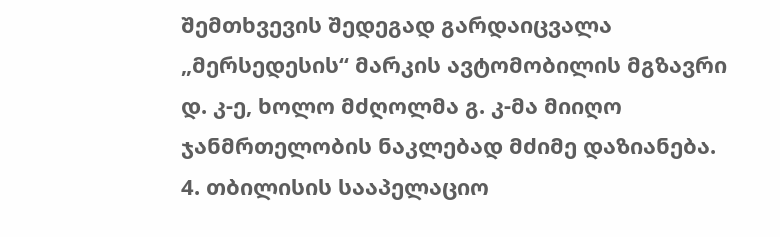შემთხვევის შედეგად გარდაიცვალა „მერსედესის“ მარკის ავტომობილის მგზავრი დ. კ-ე, ხოლო მძღოლმა გ. კ-მა მიიღო ჯანმრთელობის ნაკლებად მძიმე დაზიანება.
4. თბილისის სააპელაციო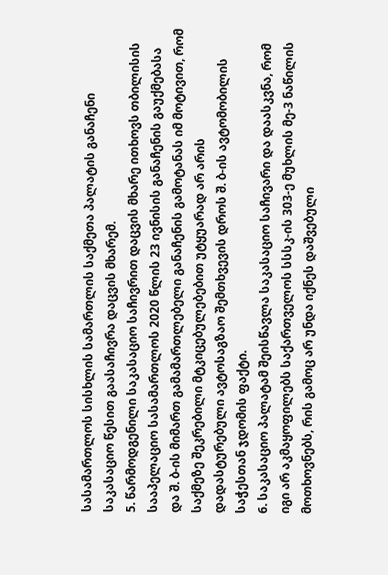სასამართლოს სისხლის სამართლის საქმეთა პალატის განაჩენი საკასაციო წესით გაასაჩივრა დაცვის მხარემ.
5. წარმოდგენილი საკასაციო საჩივრით დაცვის მხარე ითხოვს თბილისის სააპელაციო სასამართლოს 2020 წლის 23 ივნისის განაჩენის გაუქმებასა და შ. ბ-ის მიმართ გამამართლებელი განაჩენის გამოტანას იმ მოტივით, რომ საქმეზე შეკრებილი მტკიცებულებებით უტყუარად არ არის დადასტურებული ავტოსაგზაო შემთხვევის დროს შ. ბ-ის ავტომობილის საჭესთან ჯდომის ფაქტი.
6. საკასაციო პალატამ შეისწავლა საკასაციო საჩივარი და დაასკვნა, რომ იგი არ აკმაყოფილებს საქართველოს სსსკ-ის 303-ე მუხლის მე-3 ნაწილის მოთხოვნებს, რის გამოც არ უნდა იქნეს დაშვებული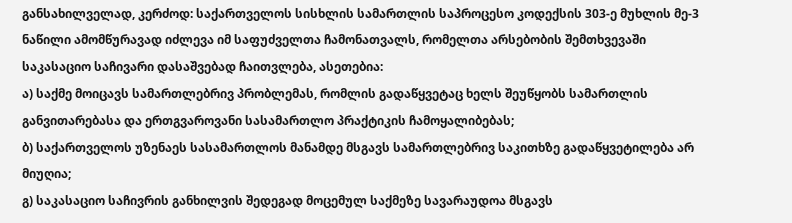განსახილველად, კერძოდ: საქართველოს სისხლის სამართლის საპროცესო კოდექსის 303-ე მუხლის მე-3 ნაწილი ამომწურავად იძლევა იმ საფუძველთა ჩამონათვალს, რომელთა არსებობის შემთხვევაში საკასაციო საჩივარი დასაშვებად ჩაითვლება, ასეთებია:
ა) საქმე მოიცავს სამართლებრივ პრობლემას, რომლის გადაწყვეტაც ხელს შეუწყობს სამართლის განვითარებასა და ერთგვაროვანი სასამართლო პრაქტიკის ჩამოყალიბებას;
ბ) საქართველოს უზენაეს სასამართლოს მანამდე მსგავს სამართლებრივ საკითხზე გადაწყვეტილება არ მიუღია;
გ) საკასაციო საჩივრის განხილვის შედეგად მოცემულ საქმეზე სავარაუდოა მსგავს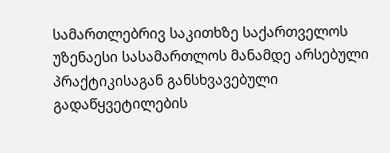სამართლებრივ საკითხზე საქართველოს უზენაესი სასამართლოს მანამდე არსებული პრაქტიკისაგან განსხვავებული გადაწყვეტილების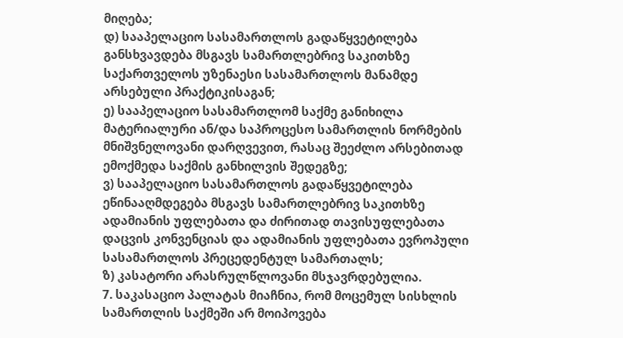მიღება;
დ) სააპელაციო სასამართლოს გადაწყვეტილება განსხვავდება მსგავს სამართლებრივ საკითხზე საქართველოს უზენაესი სასამართლოს მანამდე არსებული პრაქტიკისაგან;
ე) სააპელაციო სასამართლომ საქმე განიხილა მატერიალური ან/და საპროცესო სამართლის ნორმების მნიშვნელოვანი დარღვევით, რასაც შეეძლო არსებითად ემოქმედა საქმის განხილვის შედეგზე;
ვ) სააპელაციო სასამართლოს გადაწყვეტილება ეწინააღმდეგება მსგავს სამართლებრივ საკითხზე ადამიანის უფლებათა და ძირითად თავისუფლებათა დაცვის კონვენციას და ადამიანის უფლებათა ევროპული სასამართლოს პრეცედენტულ სამართალს;
ზ) კასატორი არასრულწლოვანი მსჯავრდებულია.
7. საკასაციო პალატას მიაჩნია, რომ მოცემულ სისხლის სამართლის საქმეში არ მოიპოვება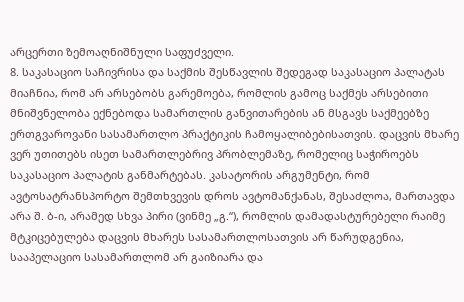არცერთი ზემოაღნიშნული საფუძველი.
8. საკასაციო საჩივრისა და საქმის შესწავლის შედეგად საკასაციო პალატას მიაჩნია, რომ არ არსებობს გარემოება, რომლის გამოც საქმეს არსებითი მნიშვნელობა ექნებოდა სამართლის განვითარების ან მსგავს საქმეებზე ერთგვაროვანი სასამართლო პრაქტიკის ჩამოყალიბებისათვის. დაცვის მხარე ვერ უთითებს ისეთ სამართლებრივ პრობლემაზე, რომელიც საჭიროებს საკასაციო პალატის განმარტებას. კასატორის არგუმენტი, რომ ავტოსატრანსპორტო შემთხვევის დროს ავტომანქანას, შესაძლოა, მართავდა არა შ. ბ-ი, არამედ სხვა პირი (ვინმე „გ.“), რომლის დამადასტურებელი რაიმე მტკიცებულება დაცვის მხარეს სასამართლოსათვის არ წარუდგენია, სააპელაციო სასამართლომ არ გაიზიარა და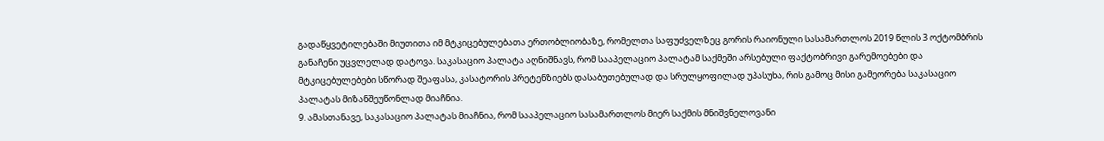გადაწყვეტილებაში მიუთითა იმ მტკიცებულებათა ერთობლიობაზე, რომელთა საფუძველზეც გორის რაიონული სასამართლოს 2019 წლის 3 ოქტომბრის განაჩენი უცვლელად დატოვა. საკასაციო პალატა აღნიშნავს, რომ სააპელაციო პალატამ საქმეში არსებული ფაქტობრივი გარემოებები და მტკიცებულებები სწორად შეაფასა, კასატორის პრეტენზიებს დასაბუთებულად და სრულყოფილად უპასუხა, რის გამოც მისი გამეორება საკასაციო პალატას მიზანშეუწონლად მიაჩნია.
9. ამასთანავე, საკასაციო პალატას მიაჩნია, რომ სააპელაციო სასამართლოს მიერ საქმის მნიშვნელოვანი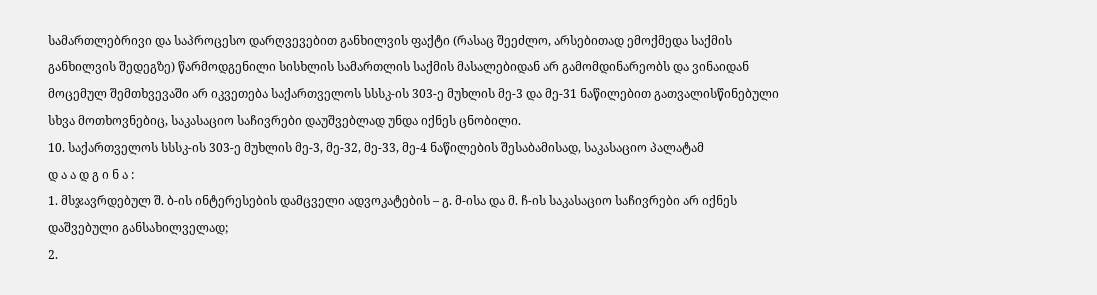სამართლებრივი და საპროცესო დარღვევებით განხილვის ფაქტი (რასაც შეეძლო, არსებითად ემოქმედა საქმის განხილვის შედეგზე) წარმოდგენილი სისხლის სამართლის საქმის მასალებიდან არ გამომდინარეობს და ვინაიდან მოცემულ შემთხვევაში არ იკვეთება საქართველოს სსსკ-ის 303-ე მუხლის მე-3 და მე-31 ნაწილებით გათვალისწინებული სხვა მოთხოვნებიც, საკასაციო საჩივრები დაუშვებლად უნდა იქნეს ცნობილი.
10. საქართველოს სსსკ-ის 303-ე მუხლის მე-3, მე-32, მე-33, მე-4 ნაწილების შესაბამისად, საკასაციო პალატამ
დ ა ა დ გ ი ნ ა :
1. მსჯავრდებულ შ. ბ-ის ინტერესების დამცველი ადვოკატების – გ. მ-ისა და მ. ჩ-ის საკასაციო საჩივრები არ იქნეს დაშვებული განსახილველად;
2.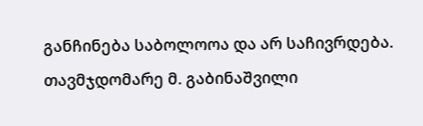განჩინება საბოლოოა და არ საჩივრდება.
თავმჯდომარე მ. გაბინაშვილი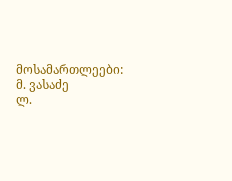მოსამართლეები: მ. ვასაძე
ლ.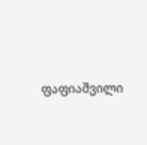ფაფიაშვილი